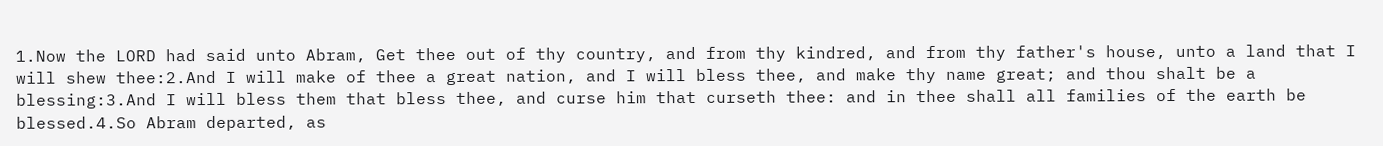1.Now the LORD had said unto Abram, Get thee out of thy country, and from thy kindred, and from thy father's house, unto a land that I will shew thee:2.And I will make of thee a great nation, and I will bless thee, and make thy name great; and thou shalt be a blessing:3.And I will bless them that bless thee, and curse him that curseth thee: and in thee shall all families of the earth be blessed.4.So Abram departed, as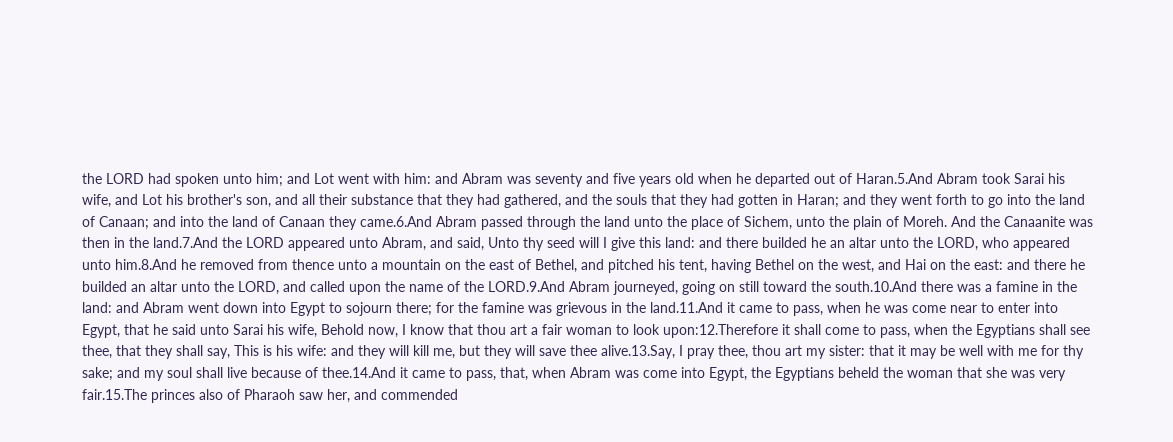the LORD had spoken unto him; and Lot went with him: and Abram was seventy and five years old when he departed out of Haran.5.And Abram took Sarai his wife, and Lot his brother's son, and all their substance that they had gathered, and the souls that they had gotten in Haran; and they went forth to go into the land of Canaan; and into the land of Canaan they came.6.And Abram passed through the land unto the place of Sichem, unto the plain of Moreh. And the Canaanite was then in the land.7.And the LORD appeared unto Abram, and said, Unto thy seed will I give this land: and there builded he an altar unto the LORD, who appeared unto him.8.And he removed from thence unto a mountain on the east of Bethel, and pitched his tent, having Bethel on the west, and Hai on the east: and there he builded an altar unto the LORD, and called upon the name of the LORD.9.And Abram journeyed, going on still toward the south.10.And there was a famine in the land: and Abram went down into Egypt to sojourn there; for the famine was grievous in the land.11.And it came to pass, when he was come near to enter into Egypt, that he said unto Sarai his wife, Behold now, I know that thou art a fair woman to look upon:12.Therefore it shall come to pass, when the Egyptians shall see thee, that they shall say, This is his wife: and they will kill me, but they will save thee alive.13.Say, I pray thee, thou art my sister: that it may be well with me for thy sake; and my soul shall live because of thee.14.And it came to pass, that, when Abram was come into Egypt, the Egyptians beheld the woman that she was very fair.15.The princes also of Pharaoh saw her, and commended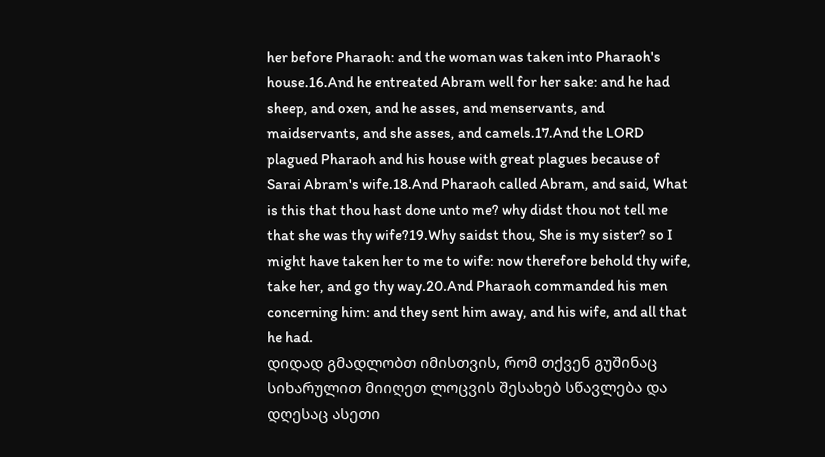her before Pharaoh: and the woman was taken into Pharaoh's house.16.And he entreated Abram well for her sake: and he had sheep, and oxen, and he asses, and menservants, and maidservants, and she asses, and camels.17.And the LORD plagued Pharaoh and his house with great plagues because of Sarai Abram's wife.18.And Pharaoh called Abram, and said, What is this that thou hast done unto me? why didst thou not tell me that she was thy wife?19.Why saidst thou, She is my sister? so I might have taken her to me to wife: now therefore behold thy wife, take her, and go thy way.20.And Pharaoh commanded his men concerning him: and they sent him away, and his wife, and all that he had.
დიდად გმადლობთ იმისთვის, რომ თქვენ გუშინაც სიხარულით მიიღეთ ლოცვის შესახებ სწავლება და დღესაც ასეთი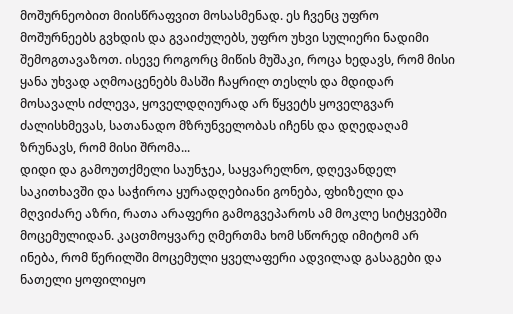მოშურნეობით მიისწრაფვით მოსასმენად. ეს ჩვენც უფრო მოშურნეებს გვხდის და გვაიძულებს, უფრო უხვი სულიერი ნადიმი შემოგთავაზოთ. ისევე როგორც მიწის მუშაკი, როცა ხედავს, რომ მისი ყანა უხვად აღმოაცენებს მასში ჩაყრილ თესლს და მდიდარ მოსავალს იძლევა, ყოველდღიურად არ წყვეტს ყოველგვარ ძალისხმევას, სათანადო მზრუნველობას იჩენს და დღედაღამ ზრუნავს, რომ მისი შრომა...
დიდი და გამოუთქმელი საუნჯეა, საყვარელნო, დღევანდელ საკითხავში და საჭიროა ყურადღებიანი გონება, ფხიზელი და მღვიძარე აზრი, რათა არაფერი გამოგვეპაროს ამ მოკლე სიტყვებში მოცემულიდან. კაცთმოყვარე ღმერთმა ხომ სწორედ იმიტომ არ ინება, რომ წერილში მოცემული ყველაფერი ადვილად გასაგები და ნათელი ყოფილიყო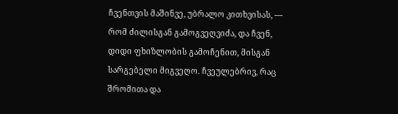ჩვენთვის მაშინვე, უბრალო კითხვისას, — რომ ძილისგან გამოგვეღვიძა, და ჩვენ, დიდი ფხიზლობის გამოჩენით, მისგან სარგებელი მიგვეღო. ჩვეულებრივ, რაც შრომითა და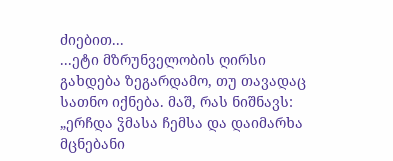ძიებით...
...ეტი მზრუნველობის ღირსი გახდება ზეგარდამო, თუ თავადაც სათნო იქნება. მაშ, რას ნიშნავს: „ერჩდა ჴმასა ჩემსა და დაიმარხა მცნებანი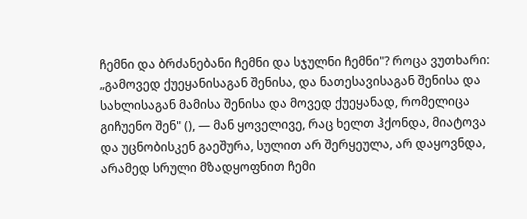ჩემნი და ბრძანებანი ჩემნი და სჯულნი ჩემნი"? როცა ვუთხარი: „გამოვედ ქუეყანისაგან შენისა, და ნათესავისაგან შენისა და სახლისაგან მამისა შენისა და მოვედ ქუეყანად, რომელიცა გიჩუენო შენ" (), — მან ყოველივე, რაც ხელთ ჰქონდა, მიატოვა და უცნობისკენ გაეშურა, სულით არ შერყეულა, არ დაყოვნდა, არამედ სრული მზადყოფნით ჩემი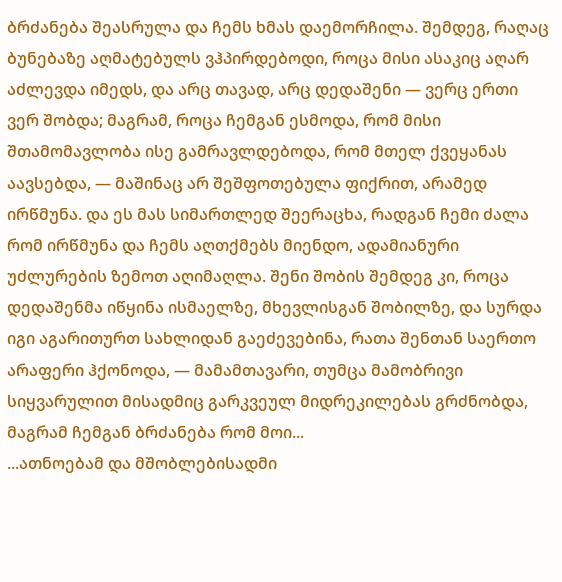ბრძანება შეასრულა და ჩემს ხმას დაემორჩილა. შემდეგ, რაღაც ბუნებაზე აღმატებულს ვჰპირდებოდი, როცა მისი ასაკიც აღარ აძლევდა იმედს, და არც თავად, არც დედაშენი — ვერც ერთი ვერ შობდა; მაგრამ, როცა ჩემგან ესმოდა, რომ მისი შთამომავლობა ისე გამრავლდებოდა, რომ მთელ ქვეყანას აავსებდა, — მაშინაც არ შეშფოთებულა ფიქრით, არამედ ირწმუნა. და ეს მას სიმართლედ შეერაცხა, რადგან ჩემი ძალა რომ ირწმუნა და ჩემს აღთქმებს მიენდო, ადამიანური უძლურების ზემოთ აღიმაღლა. შენი შობის შემდეგ კი, როცა დედაშენმა იწყინა ისმაელზე, მხევლისგან შობილზე, და სურდა იგი აგარითურთ სახლიდან გაეძევებინა, რათა შენთან საერთო არაფერი ჰქონოდა, — მამამთავარი, თუმცა მამობრივი სიყვარულით მისადმიც გარკვეულ მიდრეკილებას გრძნობდა, მაგრამ ჩემგან ბრძანება რომ მოი...
...ათნოებამ და მშობლებისადმი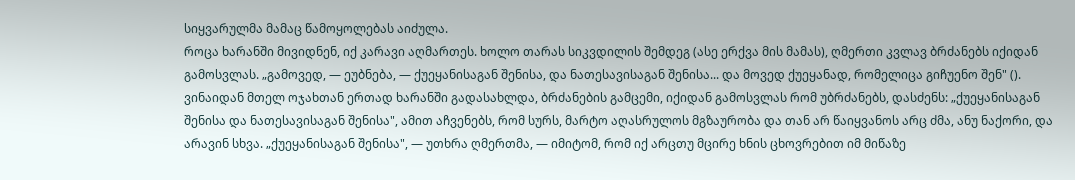სიყვარულმა მამაც წამოყოლებას აიძულა.
როცა ხარანში მივიდნენ, იქ კარავი აღმართეს. ხოლო თარას სიკვდილის შემდეგ (ასე ერქვა მის მამას), ღმერთი კვლავ ბრძანებს იქიდან გამოსვლას. „გამოვედ, — ეუბნება, — ქუეყანისაგან შენისა, და ნათესავისაგან შენისა... და მოვედ ქუეყანად, რომელიცა გიჩუენო შენ" (). ვინაიდან მთელ ოჯახთან ერთად ხარანში გადასახლდა, ბრძანების გამცემი, იქიდან გამოსვლას რომ უბრძანებს, დასძენს: „ქუეყანისაგან შენისა და ნათესავისაგან შენისა", ამით აჩვენებს, რომ სურს, მარტო აღასრულოს მგზაურობა და თან არ წაიყვანოს არც ძმა, ანუ ნაქორი, და არავინ სხვა. „ქუეყანისაგან შენისა", — უთხრა ღმერთმა, — იმიტომ, რომ იქ არცთუ მცირე ხნის ცხოვრებით იმ მიწაზე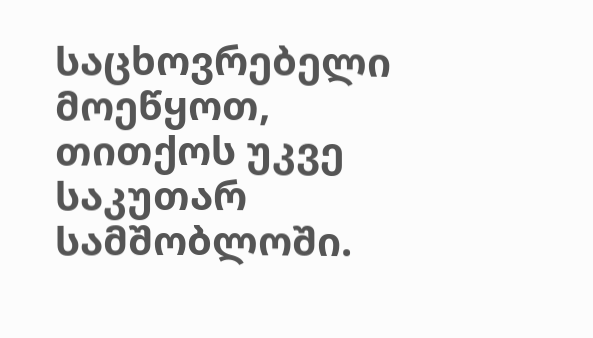საცხოვრებელი მოეწყოთ, თითქოს უკვე საკუთარ სამშობლოში.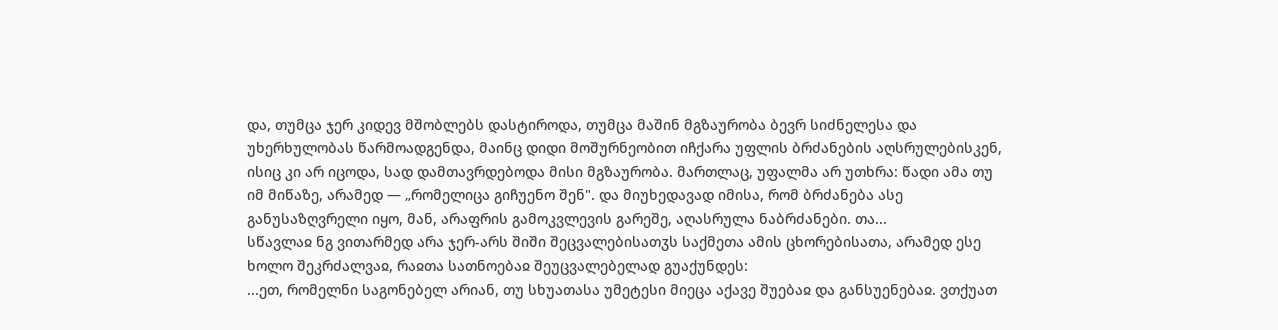და, თუმცა ჯერ კიდევ მშობლებს დასტიროდა, თუმცა მაშინ მგზაურობა ბევრ სიძნელესა და უხერხულობას წარმოადგენდა, მაინც დიდი მოშურნეობით იჩქარა უფლის ბრძანების აღსრულებისკენ, ისიც კი არ იცოდა, სად დამთავრდებოდა მისი მგზაურობა. მართლაც, უფალმა არ უთხრა: წადი ამა თუ იმ მიწაზე, არამედ — „რომელიცა გიჩუენო შენ". და მიუხედავად იმისა, რომ ბრძანება ასე განუსაზღვრელი იყო, მან, არაფრის გამოკვლევის გარეშე, აღასრულა ნაბრძანები. თა...
სწავლაჲ ნგ ვითარმედ არა ჯერ-არს შიში შეცვალებისათჳს საქმეთა ამის ცხორებისათა, არამედ ესე ხოლო შეკრძალვაჲ, რაჲთა სათნოებაჲ შეუცვალებელად გუაქუნდეს:
...ეთ, რომელნი საგონებელ არიან, თუ სხუათასა უმეტესი მიეცა აქავე შუებაჲ და განსუენებაჲ. ვთქუათ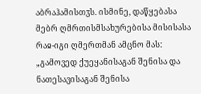აბრაჰამისთჳს. ისმინე, დაწყებასა მებრ ღმრთისმსახურებისა მისისასა რაჲ-იგი ღმერთმან ამცნო მას: „გამოვედ ქუეყანისაგან შენისა და ნათესავისაგან შენისა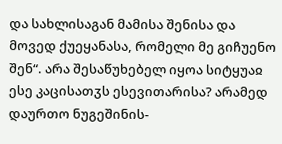და სახლისაგან მამისა შენისა და მოვედ ქუეყანასა, რომელი მე გიჩუენო შენ“. არა შესაწუხებელ იყოა სიტყუაჲ ესე კაცისათჳს ესევითარისა? არამედ დაურთო ნუგეშინის-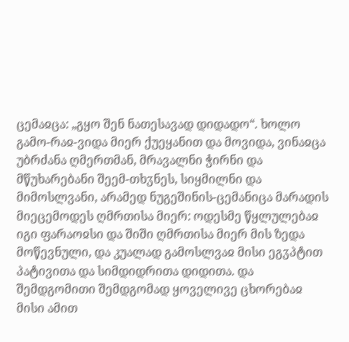ცემაჲცა: „გყო შენ ნათესავად დიდადო“. ხოლო გამო-რაჲ-ვიდა მიერ ქუეყანით და მოვიდა, ვინაჲცა უბრძანა ღმერთმან, მრავალნი ჭირნი და მწუხარებანი შეემ-თხჳნეს, სიყმილნი და მიმოსლვანი, არამედ ნუგეშინის-ცემანიცა მარადის მიეცემოდეს ღმრთისა მიერ: ოდესმე წყლულებაჲ იგი ფარაოჲსი და შიში ღმრთისა მიერ მის ზედა მოწევნული, და კუალად გამოსლვაჲ მისი ეგჳპტით პატივითა და სიმდიდრითა დიდითა. და შემდგომითი შემდგომად ყოველივე ცხორებაჲ მისი ამით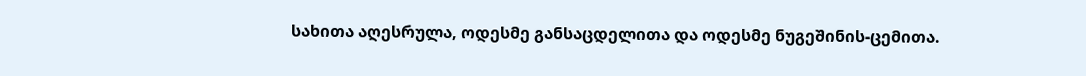სახითა აღესრულა, ოდესმე განსაცდელითა და ოდესმე ნუგეშინის-ცემითა.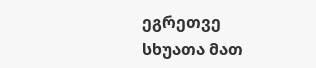ეგრეთვე სხუათა მათ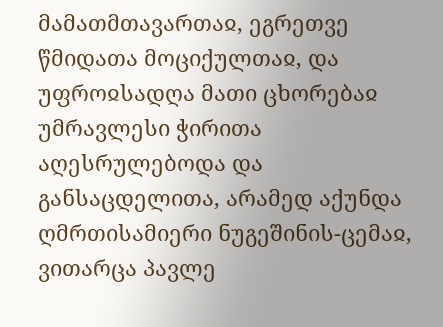მამათმთავართაჲ, ეგრეთვე წმიდათა მოციქულთაჲ, და უფროჲსადღა მათი ცხორებაჲ უმრავლესი ჭირითა აღესრულებოდა და განსაცდელითა, არამედ აქუნდა ღმრთისამიერი ნუგეშინის-ცემაჲ, ვითარცა პავლე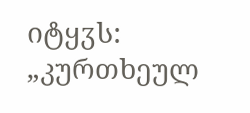იტყჳს: „კურთხეულ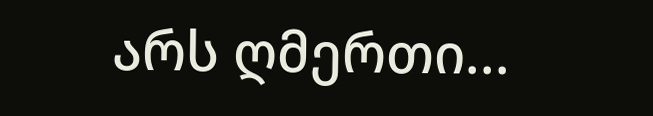არს ღმერთი...